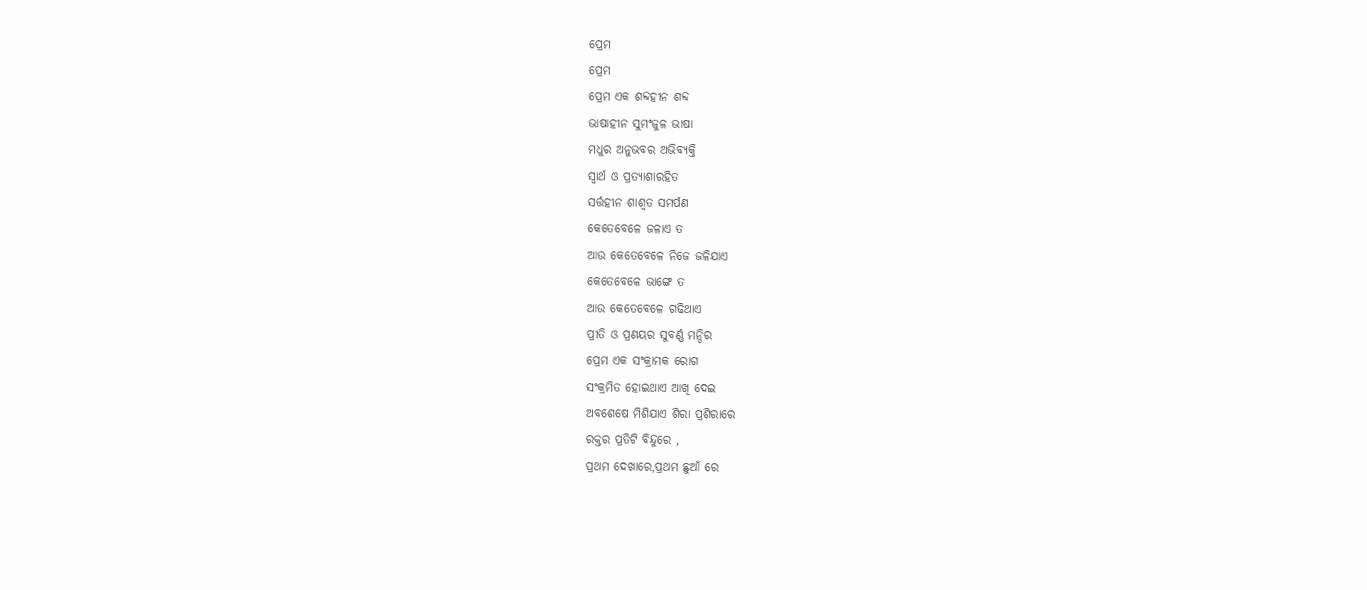ପ୍ରେମ
ପ୍ରେମ
ପ୍ରେମ ଏକ ଶବ୍ଦହୀନ ଶବ୍ଦ
ଭାଷାହୀନ ସୁମଂଜୁଳ ଭାଷା
ମଧୁର ଅନୁଭବର ଅଭିବ୍ୟକ୍ତି
ସ୍ବାର୍ଥ ଓ ପ୍ରତ୍ୟାଶାରହିତ
ସର୍ତ୍ତହୀନ ଶାଶ୍ବତ ସମର୍ପଣ
କେତେବେଳେ ଜଳାଏ ତ
ଆଉ କେତେବେଳେ ନିଜେ ଜଳିଯାଏ
କେତେବେଳେ ଭାଙ୍ଗେ ତ
ଆଉ କେତେବେଳେ ଗଢିଥାଏ
ପ୍ରୀତି ଓ ପ୍ରଣୟର ସୁବର୍ଣ୍ଣ ମନ୍ଦିର
ପ୍ରେମ ଏକ ସଂକ୍ରାମକ ରୋଗ
ସଂକ୍ରମିତ ହୋଇଥାଏ ଆଖି ଦେଇ
ଅବଶେଷେ ମିଶିଯାଏ ଶିରା ପ୍ରଶିରାରେ
ରକ୍ତର ପ୍ରତିଟି ବିନ୍ଦୁରେ ,
ପ୍ରଥମ ଦେଖାରେ,ପ୍ରଥମ ଛୁଆଁ ରେ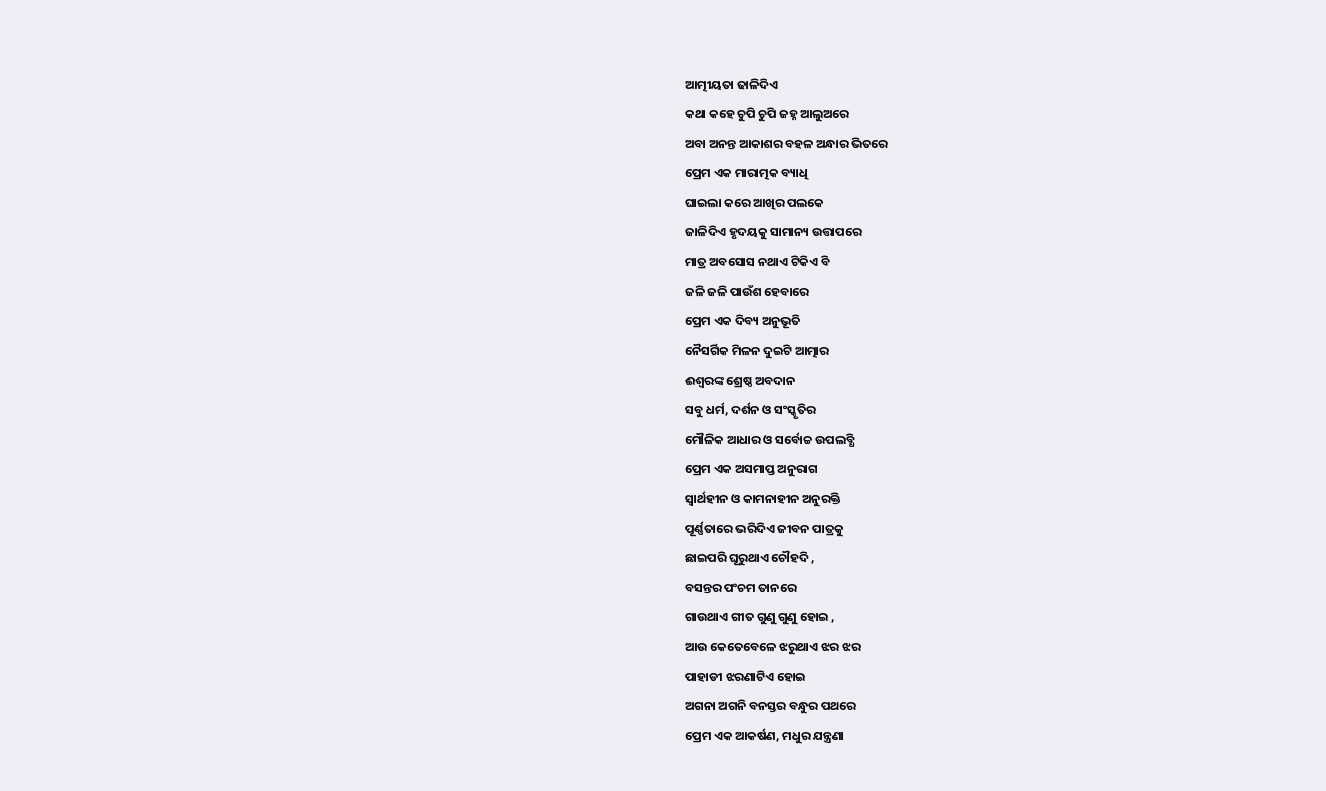ଆତ୍ମୀୟତା ଢାଳିଦିଏ
କଥା କହେ ଚୁପି ଚୁପି ଜହ୍ନ ଆଲୁଅରେ
ଅବା ଅନନ୍ତ ଆକାଶର ବହଳ ଅନ୍ଧାର ଭିତରେ
ପ୍ରେମ ଏକ ମାରାତ୍ମକ ବ୍ୟାଧି
ଘାଇଲା କରେ ଆଖିର ପଲକେ
ଜାଳିଦିଏ ହୃଦୟକୁ ସାମାନ୍ୟ ଉତ୍ତାପରେ
ମାତ୍ର ଅବସୋସ ନଥାଏ ଟିକିଏ ବି
ଜଳି ଜଳି ପାଉଁଶ ହେବାରେ
ପ୍ରେମ ଏକ ଦିବ୍ୟ ଅନୁଭୂତି
ନୈସର୍ଗିକ ମିଳନ ଦୁଇଟି ଆତ୍ମାର
ଈଶ୍ବରଙ୍କ ଶ୍ରେଷ୍ଠ ଅବଦାନ
ସବୁ ଧର୍ମ, ଦର୍ଶନ ଓ ସଂସ୍କୃତିର
ମୌଳିକ ଆଧାର ଓ ସର୍ବୋଚ୍ଚ ଉପଲବ୍ଧି
ପ୍ରେମ ଏକ ଅସମାପ୍ତ ଅନୁରାଗ
ସ୍ବାର୍ଥହୀନ ଓ କାମନାହୀନ ଅନୁରକ୍ତି
ପୂର୍ଣ୍ଣତାରେ ଭରିଦିଏ ଜୀବନ ପାତ୍ରକୁ
ଛାଇପରି ଘୂରୁଥାଏ ଚୌହଦି ,
ବସନ୍ତର ପଂଚମ ତାନରେ
ଗାଉଥାଏ ଗୀତ ଗୁଣୁ ଗୁଣୁ ହୋଇ ,
ଆଉ କେତେବେଳେ ଝରୁଥାଏ ଝର ଝର
ପାହାଡୀ ଝରଣାଟିଏ ହୋଇ
ଅଗନା ଅଗନି ବନସ୍ତର ବନ୍ଧୁର ପଥରେ
ପ୍ରେମ ଏକ ଆକର୍ଷଣ, ମଧୁର ଯନ୍ତ୍ରଣା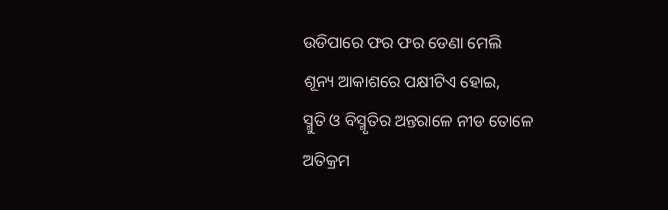ଉଡିପାରେ ଫର ଫର ଡେଣା ମେଲି
ଶୂନ୍ୟ ଆକାଶରେ ପକ୍ଷୀଟିଏ ହୋଇ,
ସ୍ମୁତି ଓ ବିସ୍ମୃତିର ଅନ୍ତରାଳେ ନୀଡ ତୋଳେ
ଅତିକ୍ରମ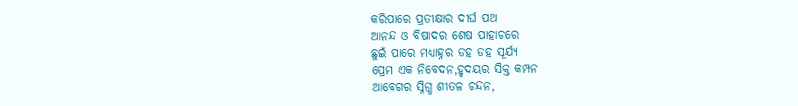କରିପାରେ ପ୍ରତୀକ୍ଷାର ଦୀର୍ଘ ପଥ
ଆନନ୍ଦ ଓ ବିଷାଦର ଶେଷ ପାହାଚରେ
ଛୁଇଁ ପାରେ ମଧ୍ୟାହ୍ନର ଡହ ଡହ ସୂର୍ଯ୍ୟ
ପ୍ରେମ ଏକ ନିବେଦନ,ହୃଦୟର ସିକ୍ତ କମ୍ପନ
ଆବେଗର ସ୍ନିଗ୍ଧ ଶୀତଳ ଚନ୍ଦନ,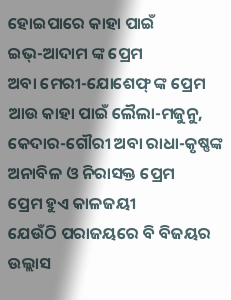ହୋଇପାରେ କାହା ପାଇଁ
ଇଭ୍-ଆଦାମ ଙ୍କ ପ୍ରେମ
ଅବା ମେରୀ-ଯୋଶେଫ୍ ଙ୍କ ପ୍ରେମ
ଆଉ କାହା ପାଇଁ ଲୈଲା-ମଜୁନୁ,
କେଦାର-ଗୌରୀ ଅବା ରାଧା-କୃଷ୍ଣଙ୍କ
ଅନାବିଳ ଓ ନିରାସକ୍ତ ପ୍ରେମ
ପ୍ରେମ ହୁଏ କାଳଜୟୀ
ଯେଉଁଠି ପରାଜୟରେ ବି ବିଜୟର ଉଲ୍ଲାସ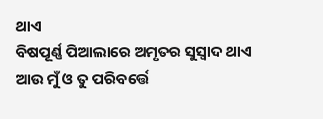ଥାଏ
ବିଷପୂର୍ଣ୍ଣ ପିଆଲାରେ ଅମୃତର ସୁସ୍ବାଦ ଥାଏ
ଆଉ ମୁଁ ଓ ତୁ ପରିବର୍ତ୍ତେ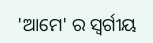'ଆମେ' ର ସ୍ଵର୍ଗୀୟ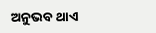ଅନୁଭବ ଥାଏ